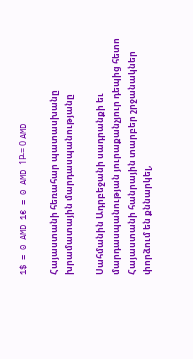1$ = 0 AMD 1€ = 0 AMD 1Р̵ = 0 AMD

Հայաստանի հեռահար պատասխանը խրամատային մարդասպանությանը

Սահմանին Ադրբեջանի սադրանքի եւ մարդասպանության յուրաքանչյուր դեպից հետո Հայաստանի հանրային տարբեր շրջանակներ փորձում են քննարկել,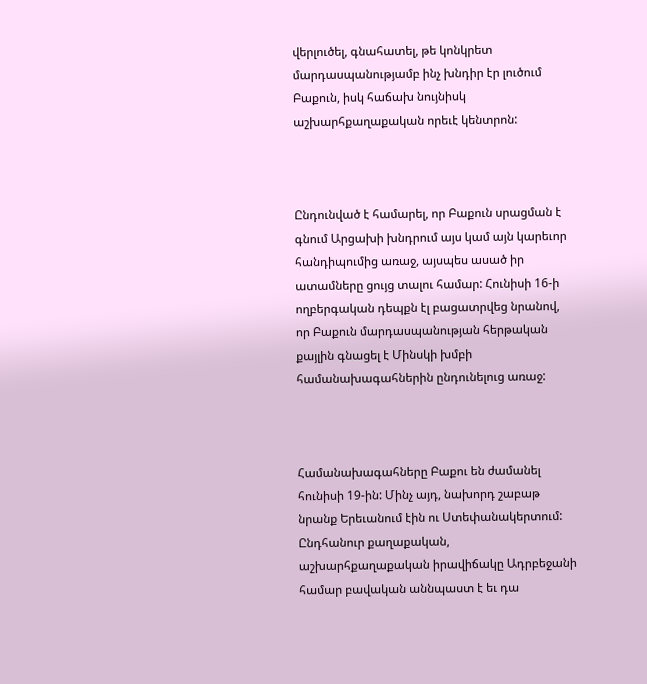վերլուծել, գնահատել, թե կոնկրետ մարդասպանությամբ ինչ խնդիր էր լուծում Բաքուն, իսկ հաճախ նույնիսկ աշխարհքաղաքական որեւէ կենտրոն:



Ընդունված է համարել, որ Բաքուն սրացման է գնում Արցախի խնդրում այս կամ այն կարեւոր հանդիպումից առաջ, այսպես ասած իր ատամները ցույց տալու համար: Հունիսի 16-ի ողբերգական դեպքն էլ բացատրվեց նրանով, որ Բաքուն մարդասպանության հերթական քայլին գնացել է Մինսկի խմբի համանախագահներին ընդունելուց առաջ:



Համանախագահները Բաքու են ժամանել հունիսի 19-ին: Մինչ այդ, նախորդ շաբաթ նրանք Երեւանում էին ու Ստեփանակերտում: Ընդհանուր քաղաքական, աշխարհքաղաքական իրավիճակը Ադրբեջանի համար բավական աննպաստ է եւ դա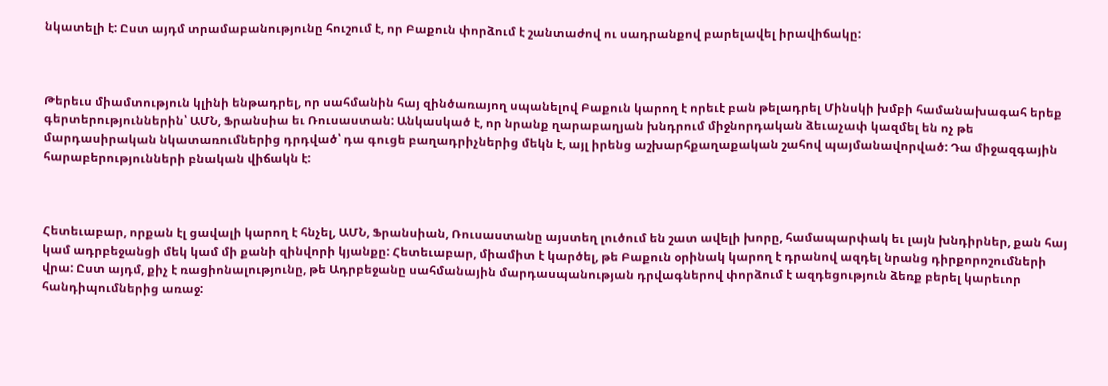նկատելի է: Ըստ այդմ տրամաբանությունը հուշում է, որ Բաքուն փորձում է շանտաժով ու սադրանքով բարելավել իրավիճակը:



Թերեւս միամտություն կլինի ենթադրել, որ սահմանին հայ զինծառայող սպանելով Բաքուն կարող է որեւէ բան թելադրել Մինսկի խմբի համանախագահ երեք գերտերություններին՝ ԱՄՆ, Ֆրանսիա եւ Ռուսաստան: Անկասկած է, որ նրանք ղարաբաղյան խնդրում միջնորդական ձեւաչափ կազմել են ոչ թե մարդասիրական նկատառումներից դրդված՝ դա գուցե բաղադրիչներից մեկն է, այլ իրենց աշխարհքաղաքական շահով պայմանավորված: Դա միջազգային հարաբերությունների բնական վիճակն է:



Հետեւաբար, որքան էլ ցավալի կարող է հնչել, ԱՄՆ, Ֆրանսիան, Ռուսաստանը այստեղ լուծում են շատ ավելի խորը, համապարփակ եւ լայն խնդիրներ, քան հայ կամ ադրբեջանցի մեկ կամ մի քանի զինվորի կյանքը: Հետեւաբար, միամիտ է կարծել, թե Բաքուն օրինակ կարող է դրանով ազդել նրանց դիրքորոշումների վրա: Ըստ այդմ, քիչ է ռացիոնալությունը, թե Ադրբեջանը սահմանային մարդասպանության դրվագներով փորձում է ազդեցություն ձեռք բերել կարեւոր հանդիպումներից առաջ: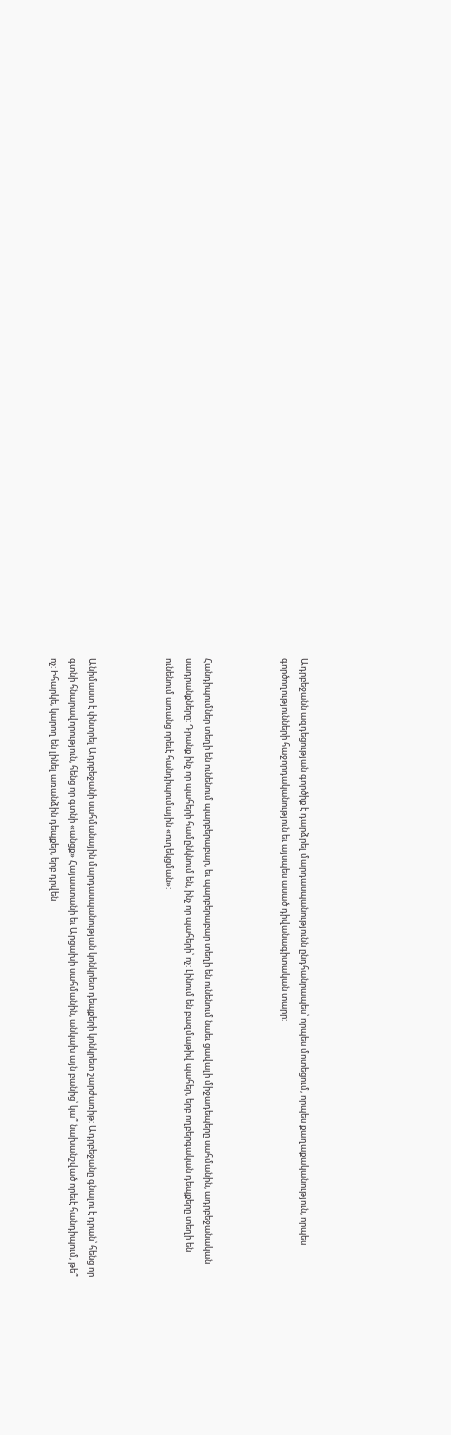Ադրբեջանն ազդեցության գործիք է դարձրել մարդասպանությունն ընդհանրապես՝ որպես մոտեցում, որպես քաղաքականություն, որպես գործողությունների հաջորդականություն եւ այսպես ասած դիվանագիտական տարր:



Հանդիպումներ տեղի են ունենում պարբերաբար, եւ պարբերաբար տեղի են ունենում նաեւ ցավալի միջադեպերը սահմանին, ադրբեջանական սադրանքները: Դրանք ինչ որ պահերի համընկնում են, ինչ որ պահերի՝ ոչ: Լինում են բազմաթիվ պահեր, երբ ողբերգական դեպքերը տեղի են ունենում առանց որեւէ հանդիպումային «ուղեկցման»:



Անիմաստ է փնտրել Ադրբեջանի սահմանային մարդասպանության կոնկրետ դեպքերի կոնկրետ շարժառիթ: Ադրբեջանը գնալու է դրան՝ հենց որ գտնի հնարավորություն, հենց որ գտնի «անցք» Հայաստանի եւ Արցախի սահմանին, անկախ այն բանից՝ կա՞ նախանշված որեւէ հանդիպում, թե՞ ոչ: Իհարկե, կարող են լինել առանձին դեպքեր, երբ դրվեն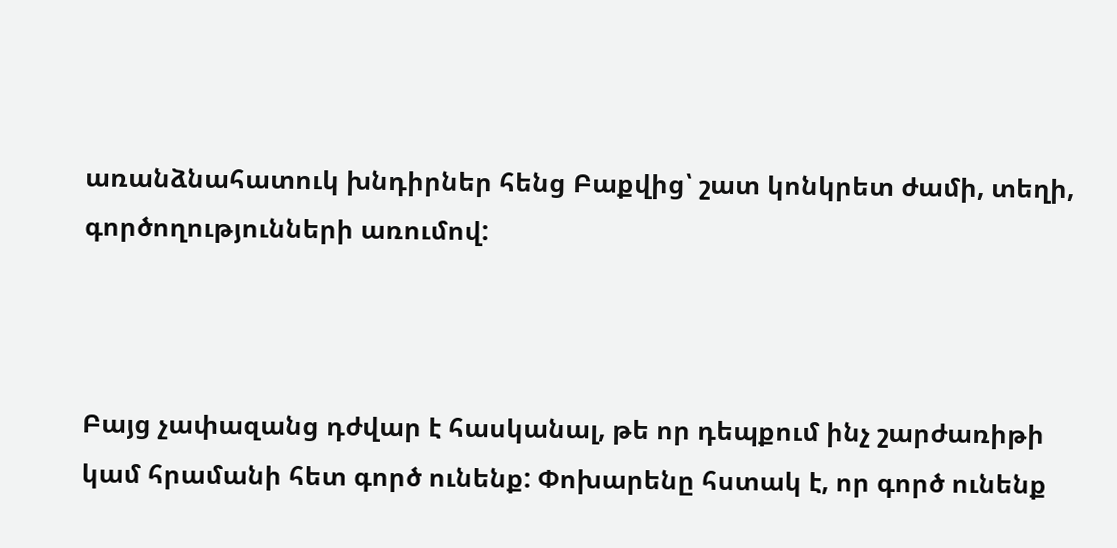առանձնահատուկ խնդիրներ հենց Բաքվից՝ շատ կոնկրետ ժամի, տեղի, գործողությունների առումով:



Բայց չափազանց դժվար է հասկանալ, թե որ դեպքում ինչ շարժառիթի կամ հրամանի հետ գործ ունենք: Փոխարենը հստակ է, որ գործ ունենք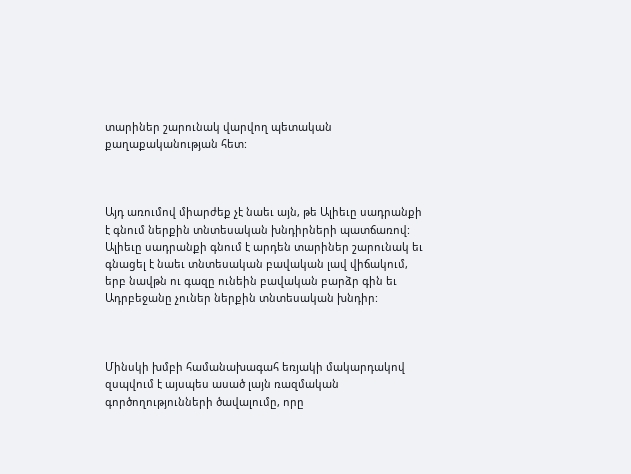տարիներ շարունակ վարվող պետական քաղաքականության հետ:



Այդ առումով միարժեք չէ նաեւ այն, թե Ալիեւը սադրանքի է գնում ներքին տնտեսական խնդիրների պատճառով: Ալիեւը սադրանքի գնում է արդեն տարիներ շարունակ եւ գնացել է նաեւ տնտեսական բավական լավ վիճակում, երբ նավթն ու գազը ունեին բավական բարձր գին եւ Ադրբեջանը չուներ ներքին տնտեսական խնդիր:



Մինսկի խմբի համանախագահ եռյակի մակարդակով զսպվում է այսպես ասած լայն ռազմական գործողությունների ծավալումը, որը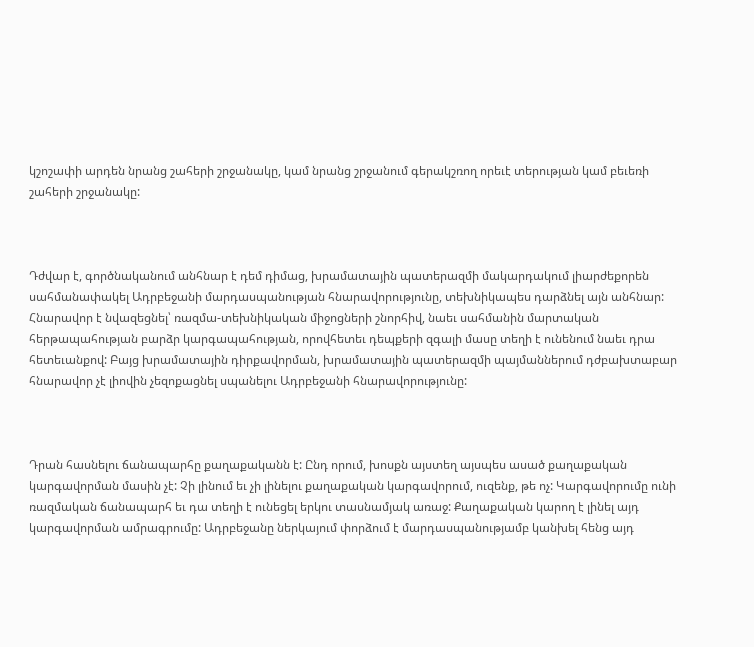կշոշափի արդեն նրանց շահերի շրջանակը, կամ նրանց շրջանում գերակշռող որեւէ տերության կամ բեւեռի շահերի շրջանակը:



Դժվար է, գործնականում անհնար է դեմ դիմաց, խրամատային պատերազմի մակարդակում լիարժեքորեն սահմանափակել Ադրբեջանի մարդասպանության հնարավորությունը, տեխնիկապես դարձնել այն անհնար: Հնարավոր է նվազեցնել՝ ռազմա-տեխնիկական միջոցների շնորհիվ, նաեւ սահմանին մարտական հերթապահության բարձր կարգապահության, որովհետեւ դեպքերի զգալի մասը տեղի է ունենում նաեւ դրա հետեւանքով: Բայց խրամատային դիրքավորման, խրամատային պատերազմի պայմաններում դժբախտաբար հնարավոր չէ լիովին չեզոքացնել սպանելու Ադրբեջանի հնարավորությունը:



Դրան հասնելու ճանապարհը քաղաքականն է: Ընդ որում, խոսքն այստեղ այսպես ասած քաղաքական կարգավորման մասին չէ: Չի լինում եւ չի լինելու քաղաքական կարգավորում, ուզենք, թե ոչ: Կարգավորումը ունի ռազմական ճանապարհ եւ դա տեղի է ունեցել երկու տասնամյակ առաջ: Քաղաքական կարող է լինել այդ կարգավորման ամրագրումը: Ադրբեջանը ներկայում փորձում է մարդասպանությամբ կանխել հենց այդ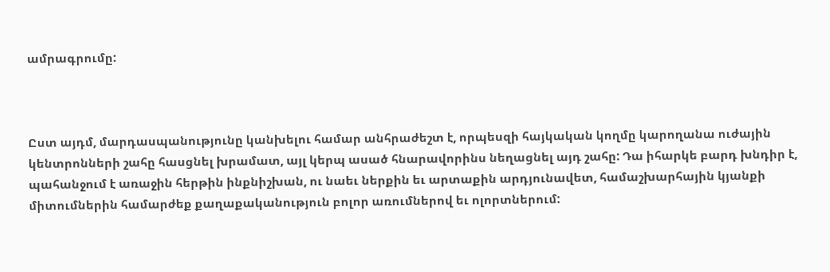ամրագրումը:



Ըստ այդմ, մարդասպանությունը կանխելու համար անհրաժեշտ է, որպեսզի հայկական կողմը կարողանա ուժային կենտրոնների շահը հասցնել խրամատ, այլ կերպ ասած հնարավորինս նեղացնել այդ շահը: Դա իհարկե բարդ խնդիր է, պահանջում է առաջին հերթին ինքնիշխան, ու նաեւ ներքին եւ արտաքին արդյունավետ, համաշխարհային կյանքի միտումներին համարժեք քաղաքականություն բոլոր առումներով եւ ոլորտներում: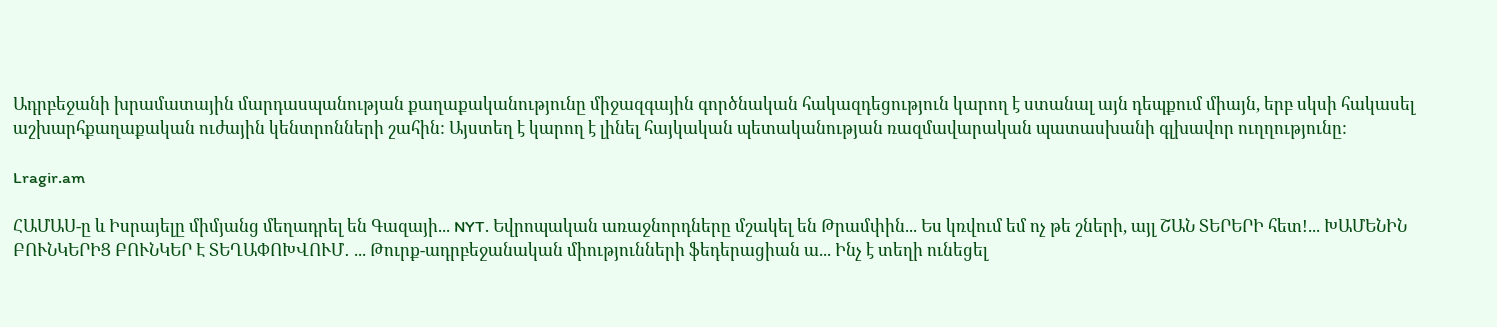Ադրբեջանի խրամատային մարդասպանության քաղաքականությունը միջազգային գործնական հակազդեցություն կարող է ստանալ այն դեպքում միայն, երբ սկսի հակասել աշխարհքաղաքական ուժային կենտրոնների շահին: Այստեղ է կարող է լինել հայկական պետականության ռազմավարական պատասխանի գլխավոր ուղղությունը:

Lragir.am

ՀԱՄԱՍ-ը և Իսրայելը միմյանց մեղադրել են Գազայի... NYT. Եվրոպական առաջնորդները մշակել են Թրամփին... Ես կռվում եմ ոչ թե շների, այլ ՇԱՆ ՏԵՐԵՐԻ հետ!... ԽԱՄԵՆԻՆ ԲՈՒՆԿԵՐԻՑ ԲՈՒՆԿԵՐ Է ՏԵՂԱՓՈԽՎՈՒՄ․ ... Թուրք-ադրբեջանական միությունների ֆեդերացիան ա... Ինչ է տեղի ունեցել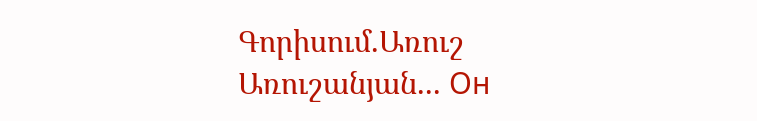Գորիսում.Առուշ Առուշանյան... Он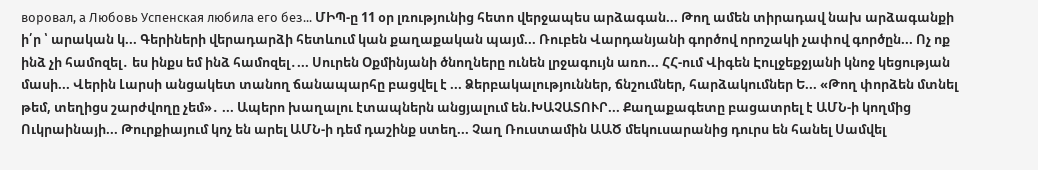воровал, а Любовь Успенская любила его без... ՄԻՊ-ը 11 օր լռությունից հետո վերջապես արձագան... Թող ամեն տիրադավ նախ արձագանքի ի՛ր ՝ արական կ... Գերիների վերադարձի հետևում կան քաղաքական պայմ... Ռուբեն Վարդանյանի գործով որոշակի չափով գործըն... Ոչ ոք ինձ չի համոզել․ ես ինքս եմ ինձ համոզել․... Սուրեն Օքմինյանի ծնողները ունեն լրջագույն առո... ՀՀ-ում Վիգեն Էուլջեքջյանի կնոջ կեցության մասի... Վերին Լարսի անցակետ տանող ճանապարհը բացվել է ... Ձերբակալություններ, ճնշումներ, հարձակումներ Ե... «Թող փորձեն մտնել թեմ, տեղիցս շարժվողը չեմ»․ ... Ապերո խաղալու էտապներն անցյալում են.ԽԱՉԱՏՈՒՐ... Քաղաքագետը բացատրել է ԱՄՆ-ի կողմից Ուկրաինայի... Թուրքիայում կոչ են արել ԱՄՆ-ի դեմ դաշինք ստեղ... Չաղ Ռուստամին ԱԱԾ մեկուսարանից դուրս են հանել Սամվել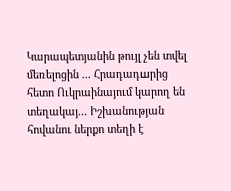Կարապետյանին թույլ չեն տվել մեռելոցին ... Հրադադшրից հետո Ուկրաինայում կարող են տեղակայ... Իշխանության հովանու ներքո տեղի է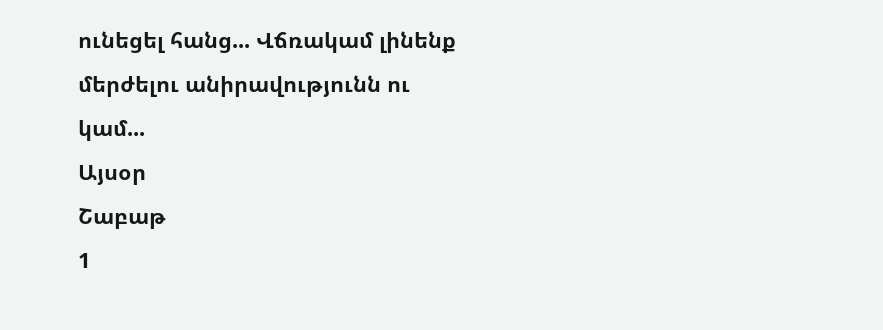ունեցել հանց... Վճռակամ լինենք մերժելու անիրավությունն ու կամ...
Այսօր
Շաբաթ
1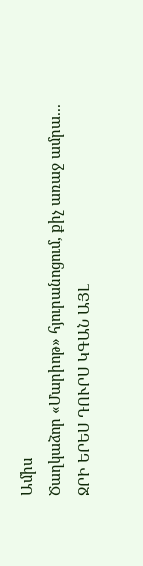Ամիս
Ծաղկաձոր «Մարիոթ» հյուրանոցում, քիչ առաջ ամրա... ՋՐԻ ԵՐԵՍ ԴՈՒՐՍ ԿԳԱՆ ԱՅԼ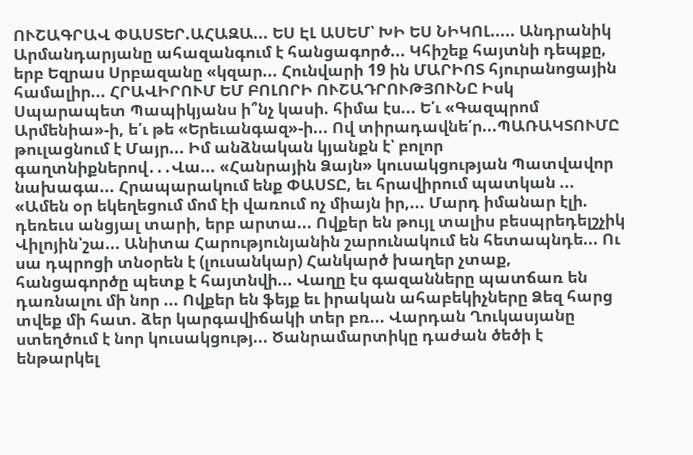ՈՒՇԱԳՐԱՎ ՓԱՍՏԵՐ.ԱՀԱԶԱ... ԵՍ ԷԼ ԱՍԵՄ՝ ԽԻ ԵՍ ՆԻԿՈԼ..... Անդրանիկ Արմանդարյանը ահազանգում է հանցագործ... Կհիշեք հայտնի դեպքը, երբ Եզրաս Սրբազանը «կզար... Հունվարի 19 ին ՄԱՐԻՈՏ հյուրանոցային համալիր... ՀՐԱՎԻՐՈՒՄ ԵՄ ԲՈԼՈՐԻ ՈՒՇԱԴՐՈՒԹՅՈՒՆԸ Իսկ Սպարապետ Պապիկյանս ի՞նչ կասի. հիմա էս... Ե՛ւ «Գազպրոմ Արմենիա»-ի, ե՛ւ թե «Երեւանգազ»-ի... Ով տիրադավնե՛ր...ՊԱՌԱԿՏՈՒՄԸ թուլացնում է Մայր... Իմ անձնական կյանքն է՝ բոլոր գաղտնիքներով․․․Վա... «Հանրային Ձայն» կուսակցության Պատվավոր նախագա... Հրապարակում ենք ՓԱՍՏԸ, եւ հրավիրում պատկան ... «Ամեն օր եկեղեցում մոմ էի վառում ոչ միայն իր,... Մարդ իմանար էլի. դեռեւս անցյալ տարի, երբ արտա... Ովքեր են թույլ տալիս բեսպրեդելշչիկ Վիլոյին՝շա... Անիտա Հարությունյանին շարունակում են հետապնդե... Ու սա դպրոցի տնօրեն է (լուսանկար) Հանկարծ խաղեր չտաք, հանցագործը պետք է հայտնվի... Վաղը էս գազանները պատճառ են դառնալու մի նոր ... Ովքեր են ֆեյք եւ իրական ահաբեկիչները Ձեզ հարց տվեք մի հատ. ձեր կարգավիճակի տեր բռ... Վարդան Ղուկասյանը ստեղծում է նոր կուսակցությ... Ծանրամարտիկը դաժան ծեծի է ենթարկել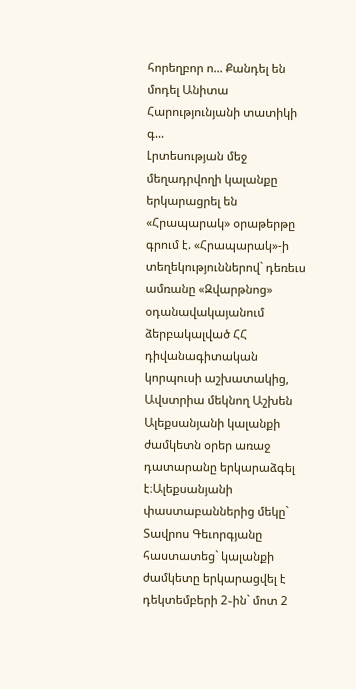հորեղբոր ո... Քանդել են մոդել Անիտա Հարությունյանի տատիկի գ...
Լրտեսության մեջ մեղադրվողի կալանքը երկարացրել են «Հրապարակ» օրաթերթը գրում է. «Հրապարակ»-ի տեղեկություններով` դեռեւս ամռանը «Զվարթնոց» օդանավակայանում ձերբակալված ՀՀ դիվանագիտական կորպուսի աշխատակից, Ավստրիա մեկնող Աշխեն Ալեքսանյանի կալանքի ժամկետն օրեր առաջ դատարանը երկարաձգել է։Ալեքսանյանի փաստաբաններից մեկը` Տավրոս Գեւորգյանը հաստատեց` կալանքի ժամկետը երկարացվել է դեկտեմբերի 2֊ին` մոտ 2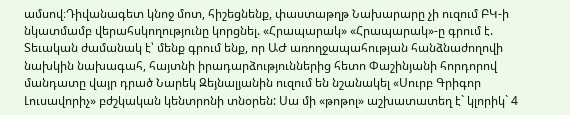ամսով։Դիվանագետ կնոջ մոտ, հիշեցնենք, փաստաթղթ Նախարարը չի ուզում ԲԿ-ի նկատմամբ վերահսկողությունը կորցնել. «Հրապարակ» «Հրապարակ»-ը գրում է. Տեւական ժամանակ է՝ մենք գրում ենք, որ ԱԺ առողջապահության հանձնաժողովի նախկին նախագահ, հայտնի իրադարձություններից հետո Փաշինյանի հորդորով մանդատը վայր դրած Նարեկ Զեյնալյանին ուզում են նշանակել «Սուրբ Գրիգոր Լուսավորիչ» բժշկական կենտրոնի տնօրեն: Սա մի «թոթոլ» աշխատատեղ է` կլորիկ` 4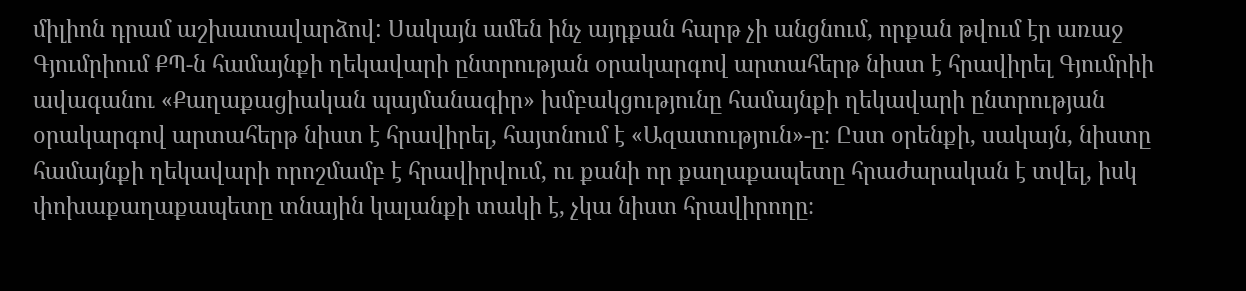միլիոն դրամ աշխատավարձով: Սակայն ամեն ինչ այդքան հարթ չի անցնում, որքան թվում էր առաջ Գյումրիում ՔՊ-ն համայնքի ղեկավարի ընտրության օրակարգով արտահերթ նիստ է հրավիրել Գյումրիի ավագանու «Քաղաքացիական պայմանագիր» խմբակցությունը համայնքի ղեկավարի ընտրության օրակարգով արտահերթ նիստ է հրավիրել, հայտնում է «Ազատություն»-ը։ Ըստ օրենքի, սակայն, նիստը համայնքի ղեկավարի որոշմամբ է հրավիրվում, ու քանի որ քաղաքապետը հրաժարական է տվել, իսկ փոխաքաղաքապետը տնային կալանքի տակի է, չկա նիստ հրավիրողը։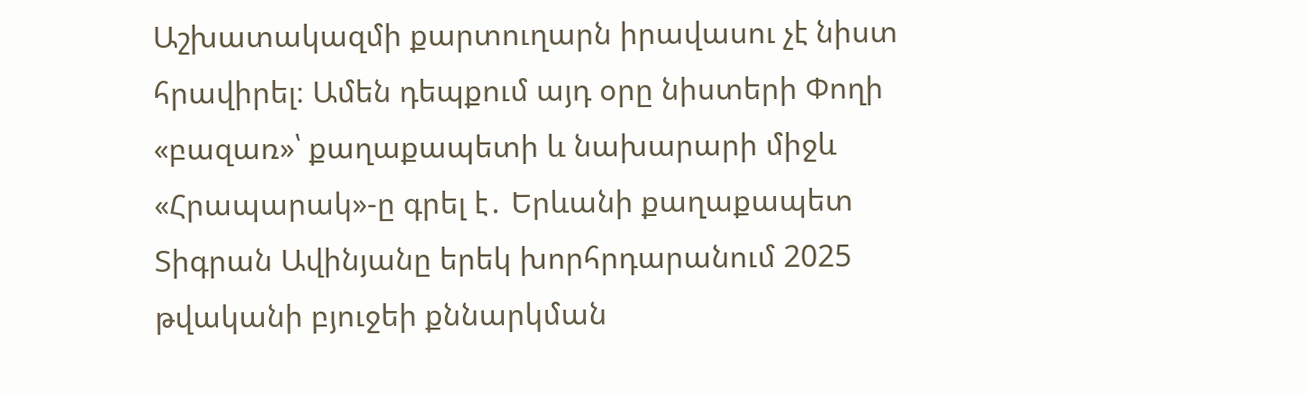Աշխատակազմի քարտուղարն իրավասու չէ նիստ հրավիրել։ Ամեն դեպքում այդ օրը նիստերի Փողի «բազառ»՝ քաղաքապետի և նախարարի միջև «Հրապարակ»-ը գրել է․ Երևանի քաղաքապետ Տիգրան Ավինյանը երեկ խորհրդարանում 2025 թվականի բյուջեի քննարկման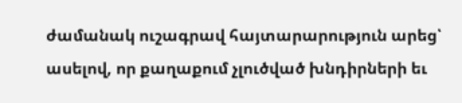ժամանակ ուշագրավ հայտարարություն արեց՝ ասելով, որ քաղաքում չլուծված խնդիրների եւ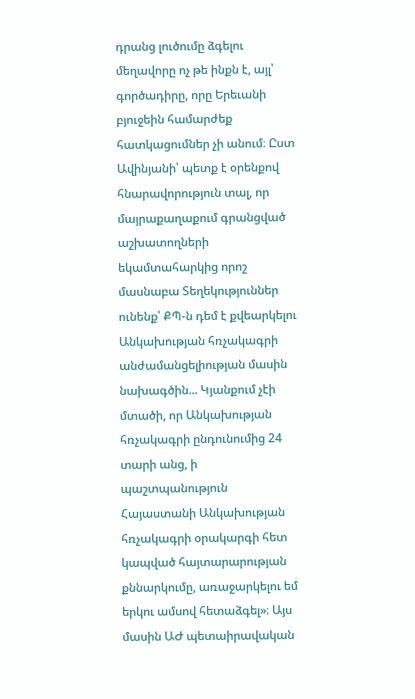դրանց լուծումը ձգելու մեղավորը ոչ թե ինքն է, այլ՝ գործադիրը, որը Երեւանի բյուջեին համարժեք հատկացումներ չի անում։ Ըստ Ավինյանի՝ պետք է օրենքով հնարավորություն տալ, որ մայրաքաղաքում գրանցված աշխատողների եկամտահարկից որոշ մասնաբա Տեղեկություններ ունենք՝ ՔՊ-ն դեմ է քվեարկելու Անկախության հռչակագրի անժամանցելիության մասին նախագծին... Կյանքում չէի մտածի, որ Անկախության հռչակագրի ընդունումից 24 տարի անց, ի պաշտպանություն Հայաստանի Անկախության հռչակագրի օրակարգի հետ կապված հայտարարության քննարկումը, առաջարկելու եմ երկու ամսով հետաձգել»։ Այս մասին ԱԺ պետաիրավական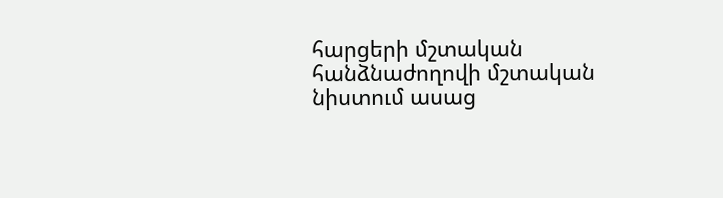հարցերի մշտական հանձնաժողովի մշտական նիստում ասաց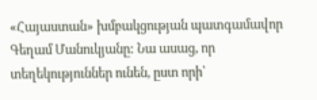«Հայաստան» խմբակցության պատգամավոր Գեղամ Մանուկյանը: Նա ասաց, որ տեղեկություններ ունեն, ըստ որի՝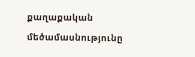քաղաքական մեծամասնությունը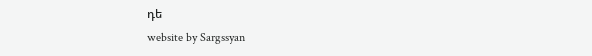դե
website by Sargssyan